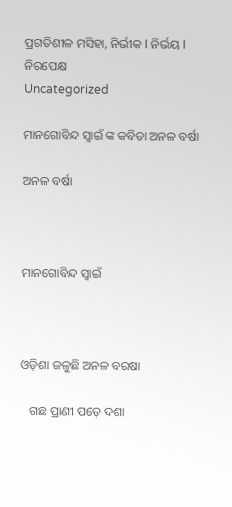ପ୍ରଗତିଶୀଳ ମସିହା, ନିର୍ଭୀକ I ନିର୍ଭୟ I ନିରପେକ୍ଷ
Uncategorized

ମାନଗୋବିନ୍ଦ ସ୍ବାଇଁ ଙ୍କ କବିତା ଅନଳ ବର୍ଷା

ଅନଳ ବର୍ଷା



ମାନଗୋବିନ୍ଦ ସ୍ବାଇଁ



ଓଡ଼ିଶା ଜଳୁଛି ଅନଳ ବରଷା

   ଗଛ ପ୍ରାଣୀ ପଡ଼େ ଦଶା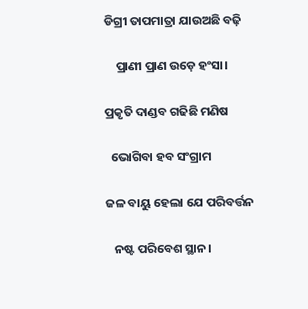ଡିଗ୍ରୀ ତାପମାତ୍ରା ଯାଉଅଛି ବଢ଼ି

    ପ୍ରାଣୀ ପ୍ରାଣ ଉଡ଼େ ହଂସା।

ପ୍ରକୃତି ଦାଣ୍ଡବ ଗଢିଛି ମଣିଷ

  ଭୋଗିବା ହବ ସଂଗ୍ରାମ

ଜଳ ବାୟୁ ହେଲା ଯେ ପରିବର୍ତ୍ତନ

   ନଷ୍ଟ ପରିବେଶ ସ୍ଥାନ।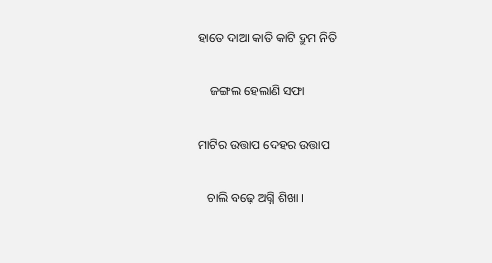ହାତେ ଦାଆ କାତି କାଟି ଦ୍ରୁମ ନିତି

    ଜଙ୍ଗଲ ହେଲାଣି ସଫା

ମାଟିର ଉତ୍ତାପ ଦେହର ଉତ୍ତାପ

   ଚାଲି ବଢ଼େ ଅଗ୍ନି ଶିଖା ।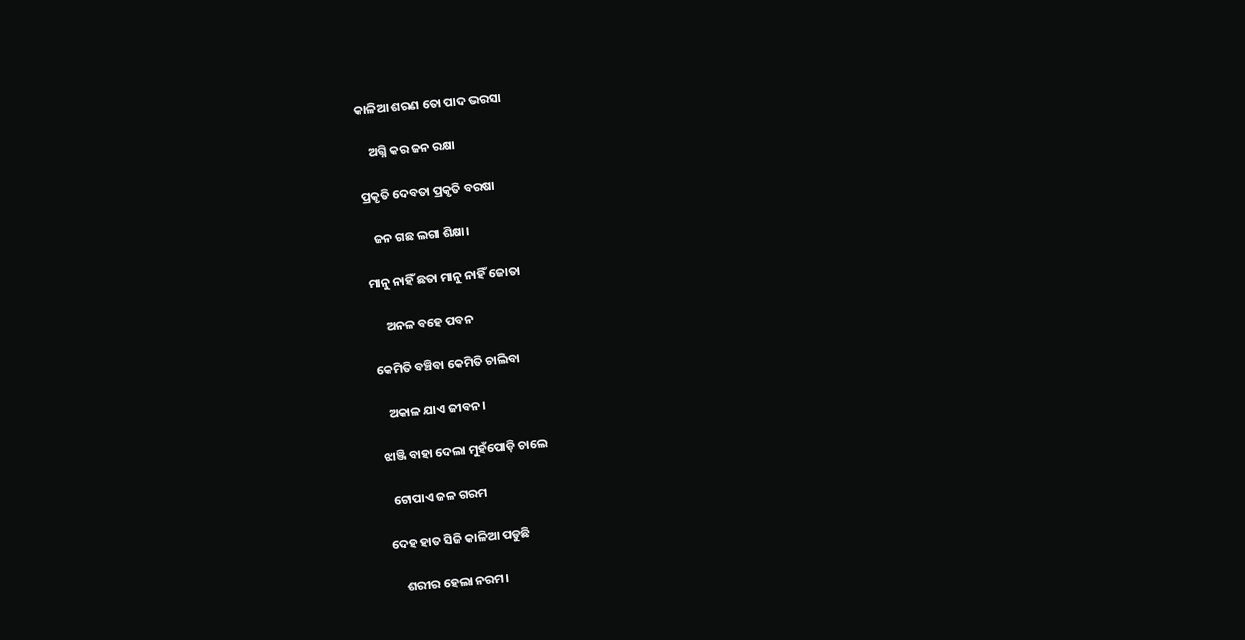କାଳିଆ ଶରଣ ତୋ ପାଦ ଭରସା

    ଅଗ୍ନି କର ଜନ ରକ୍ଷା

ପ୍ରକୃତି ଦେବତା ପ୍ରକୃତି ବରଷା

   ଜନ ଗଛ ଲଗା ଶିକ୍ଷା।

ମାନୁ ନାହିଁ ଛତା ମାନୁ ନାହିଁ ଜୋତା

     ଅନଳ ବହେ ପବନ

କେମିତି ବଞ୍ଚିବା କେମିତି ଚାଲିବା

   ଅକାଳ ଯାଏ ଜୀବନ।

ଝାଞ୍ଜି ବାହା ଦେଲା ମୁହଁପୋଡ଼ି ଚାଲେ

  ଟୋପାଏ ଜଳ ଗରମ

ଦେହ ହାତ ସିଜି କାଳିଆ ପଡୁଛି

    ଶରୀର ହେଲା ନରମ।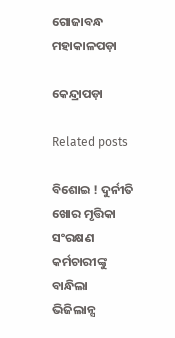ଗୋଜାବନ୍ଧ ମହାକାଳପଡ଼ା

କେନ୍ଦ୍ରାପଡ଼ା

Related posts

ବିଶୋଇ ! ଦୁର୍ନୀତି ଖୋର ମୃତ୍ତିକା ସଂରକ୍ଷଣ କର୍ମଚାରୀଙ୍କୁ ବାନ୍ଧିଲା ଭିଜିଲାନ୍ସ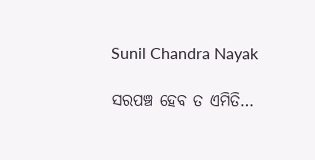Sunil Chandra Nayak

ସରପଞ୍ଚ ହେବ ତ ଏମିତି…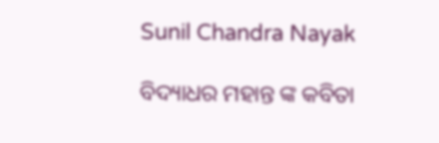Sunil Chandra Nayak

ବିଦ୍ୟାଧର ମହାନ୍ତ ଙ୍କ କବିତା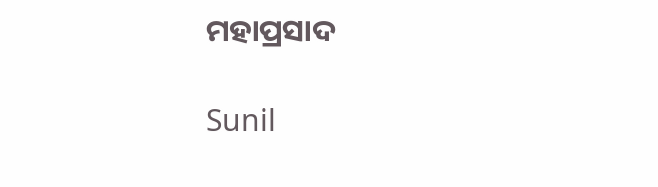ମହାପ୍ରସାଦ

Sunil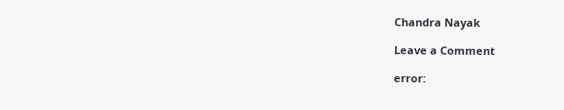Chandra Nayak

Leave a Comment

error: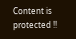Content is protected !!